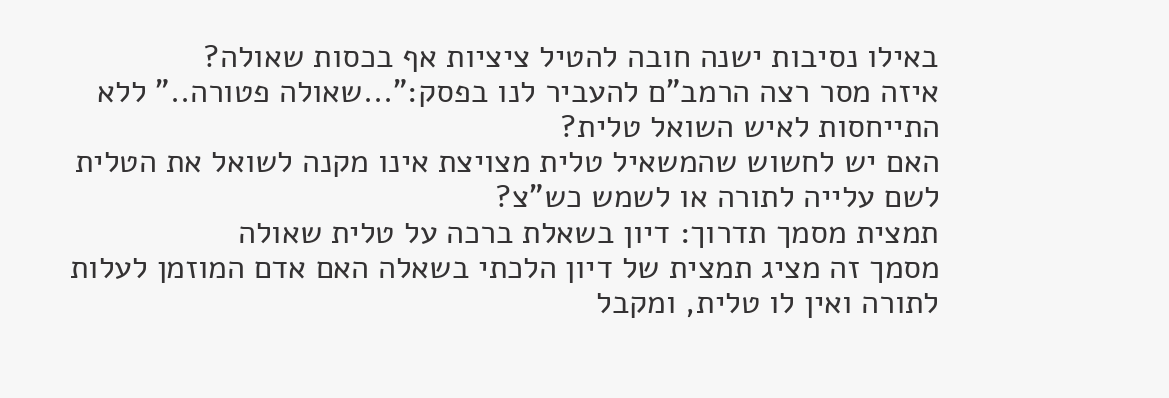באילו נסיבות ישנה חובה להטיל ציציות אף בכסות שאולה?
איזה מסר רצה הרמב"ם להעביר לנו בפסק:"...שאולה פטורה.." ללא התייחסות לאיש השואל טלית?
האם יש לחשוש שהמשאיל טלית מצויצת אינו מקנה לשואל את הטלית לשם עלייה לתורה או לשמש כש"צ?
תמצית מסמך תדרוך: דיון בשאלת ברכה על טלית שאולה
מסמך זה מציג תמצית של דיון הלכתי בשאלה האם אדם המוזמן לעלות לתורה ואין לו טלית, ומקבל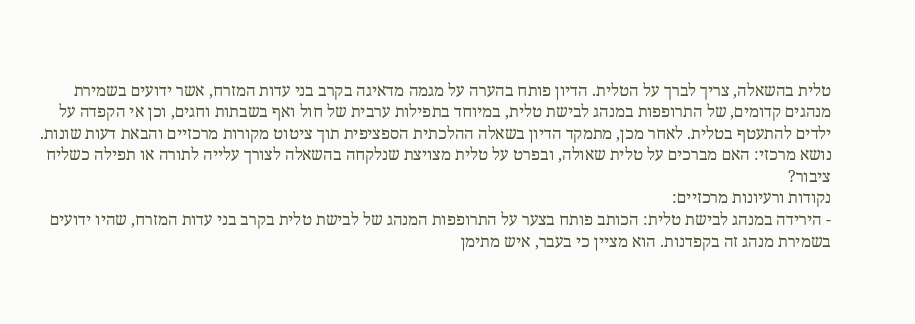טלית בהשאלה, צריך לברך על הטלית. הדיון פותח בהערה על מגמה מדאיגה בקרב בני עדות המזרח, אשר ידועים בשמירת מנהגים קדומים, של התרופפות במנהג לבישת טלית, במיוחד בתפילות ערבית של חול ואף בשבתות וחגים, וכן אי הקפדה על ילדים להתעטף בטלית. לאחר מכן, מתמקד הדיון בשאלה ההלכתית הספציפית תוך ציטוט מקורות מרכזיים והבאת דעות שונות.
נושא מרכזי: האם מברכים על טלית שאולה, ובפרט על טלית מצויצת שנלקחה בהשאלה לצורך עלייה לתורה או תפילה כשליח ציבור?
נקודות ורעיונות מרכזיים:
- הירידה במנהג לבישת טלית: הכותב פותח בצער על התרופפות המנהג של לבישת טלית בקרב בני עדות המזרח, שהיו ידועים בשמירת מנהג זה בקפדנות. הוא מציין כי בעבר, איש מתימן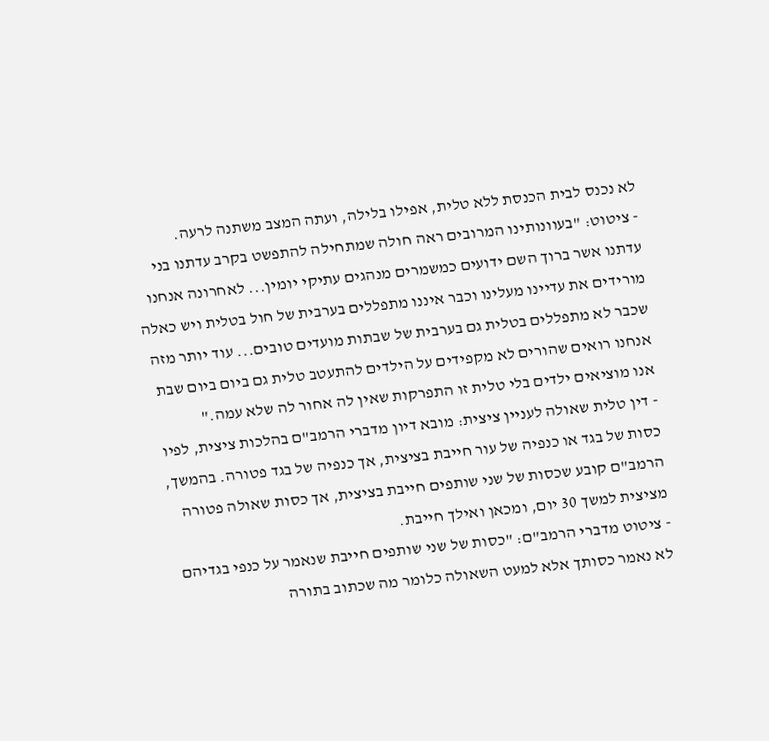לא נכנס לבית הכנסת ללא טלית, אפילו בלילה, ועתה המצב משתנה לרעה.
- ציטוט: "בעוונותינו המרובים ראה חולה שמתחילה להתפשט בקרב עדתנו בני עדתנו אשר ברוך השם ידועים כמשמרים מנהגים עתיקי יומין... לאחרונה אנחנו מורידים את עדיינו מעלינו וכבר איננו מתפללים בערבית של חול בטלית ויש כאלה שכבר לא מתפללים בטלית גם בערבית של שבתות מועדים טובים... עוד יותר מזה אנחנו רואים שהורים לא מקפידים על הילדים להתעטב טלית גם ביום ביום שבת אנו מוציאים ילדים בלי טלית זו התפרקות שאין לה אחור לה שלא עמה."
- דין טלית שאולה לעניין ציצית: מובא דיון מדברי הרמב"ם בהלכות ציצית, לפיו כסות של בגד או כנפיה של עור חייבת בציצית, אך כנפיה של בגד פטורה. בהמשך, הרמב"ם קובע שכסות של שני שותפים חייבת בציצית, אך כסות שאולה פטורה מציצית למשך 30 יום, ומכאן ואילך חייבת.
- ציטוט מדברי הרמב"ם: "כסות של שני שותפים חייבת שנאמר על כנפי בגדיהם לא נאמר כסותך אלא למעט השאולה כלומר מה שכתוב בתורה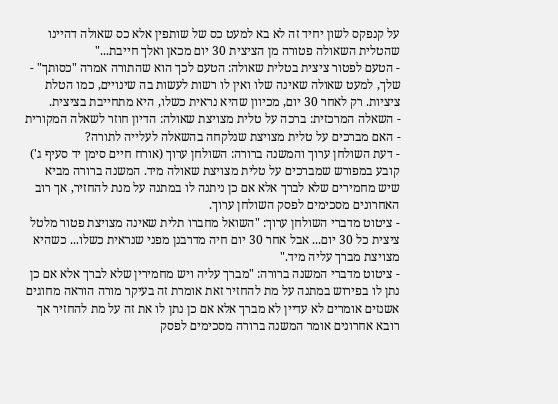על קנפקס לשון יחיד זה לא בא למעט כס של שותפין אלא כס שאולה דהיינו שהטלית השאולה פטורה מן הציצית 30 יום מכאן ואלך חייבת..."
- הטעם לפטור ציצית בטלית שאולה: הטעם לכך הוא שהתורה אמרה "כסותך" - שלך, למעט שאולה שאינה שלו ואין לו רשות לעשות בה שינויים, כמו הטלת ציציות. רק לאחר 30 יום, מכיוון שהיא נראית כשלו, היא מתחייבת בציצית.
- השאלה המרכזית: ברכה על טלית מצויצת שאולה: הדיון חוזר לשאלה המקורית - האם מברכים על טלית מצויצת שנלקחה בהשאלה לעלייה לתורה?
- דעת השולחן ערוך והמשנה ברורה: השולחן ערוך (אורח חיים סימן יד סעיף ג') קובע במפורש שמברכים על טלית מצויצת שאולה מיד. המשנה ברורה מביא שיש מחמירים שלא לברך אלא אם כן ניתנה לו במתנה על מנת להחזיר, אך רוב האחרונים מסכימים לפסק השולחן ערוך.
- ציטוט מדברי השולחן ערוך: "השואל מחברו תלית שאינה מצויצת פטור מלטל ציצית כל 30 יום... אבל אחר 30 יום חיה מדרבנן מפני שנראית כשלו... כשהיא מצויצת מברך עליה מיד."
- ציטוט מדברי המשנה ברורה: "מברך עליה ויש מחמירין שלא לברך אלא אם כן נתן לו בפירוש במתנה על מת להחזיר זאת אומרת זה בעיקר מורה הוראה מחוגים אשנזים אומרים לא עדיין לא מברך אלא אם כן נתן לו את זה על מת להחזיר אך רובא אחרונים אומר המשנה ברורה מסכימים לפסק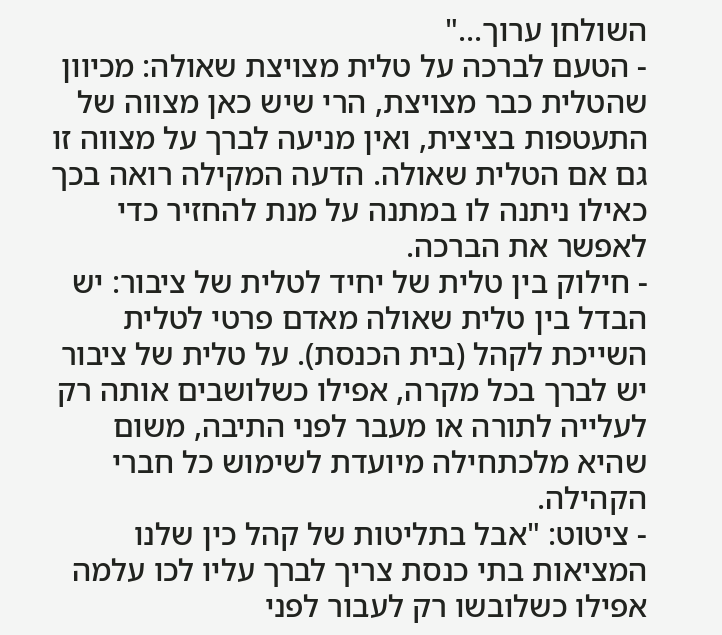השולחן ערוך..."
- הטעם לברכה על טלית מצויצת שאולה: מכיוון שהטלית כבר מצויצת, הרי שיש כאן מצווה של התעטפות בציצית, ואין מניעה לברך על מצווה זו גם אם הטלית שאולה. הדעה המקילה רואה בכך כאילו ניתנה לו במתנה על מנת להחזיר כדי לאפשר את הברכה.
- חילוק בין טלית של יחיד לטלית של ציבור: יש הבדל בין טלית שאולה מאדם פרטי לטלית השייכת לקהל (בית הכנסת). על טלית של ציבור יש לברך בכל מקרה, אפילו כשלושבים אותה רק לעלייה לתורה או מעבר לפני התיבה, משום שהיא מלכתחילה מיועדת לשימוש כל חברי הקהילה.
- ציטוט: "אבל בתליטות של קהל כין שלנו המציאות בתי כנסת צריך לברך עליו לכו עלמה אפילו כשלובשו רק לעבור לפני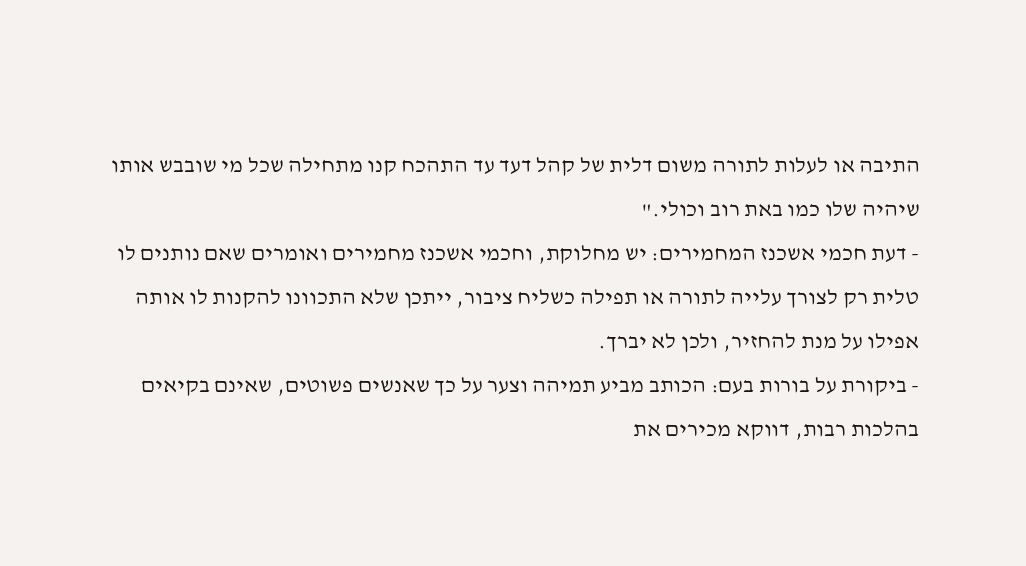התיבה או לעלות לתורה משום דלית של קהל דעד עד התהכח קנו מתחילה שכל מי שובבש אותו שיהיה שלו כמו באת רוב וכולי."
- דעת חכמי אשכנז המחמירים: יש מחלוקת, וחכמי אשכנז מחמירים ואומרים שאם נותנים לו טלית רק לצורך עלייה לתורה או תפילה כשליח ציבור, ייתכן שלא התכוונו להקנות לו אותה אפילו על מנת להחזיר, ולכן לא יברך.
- ביקורת על בורות בעם: הכותב מביע תמיהה וצער על כך שאנשים פשוטים, שאינם בקיאים בהלכות רבות, דווקא מכירים את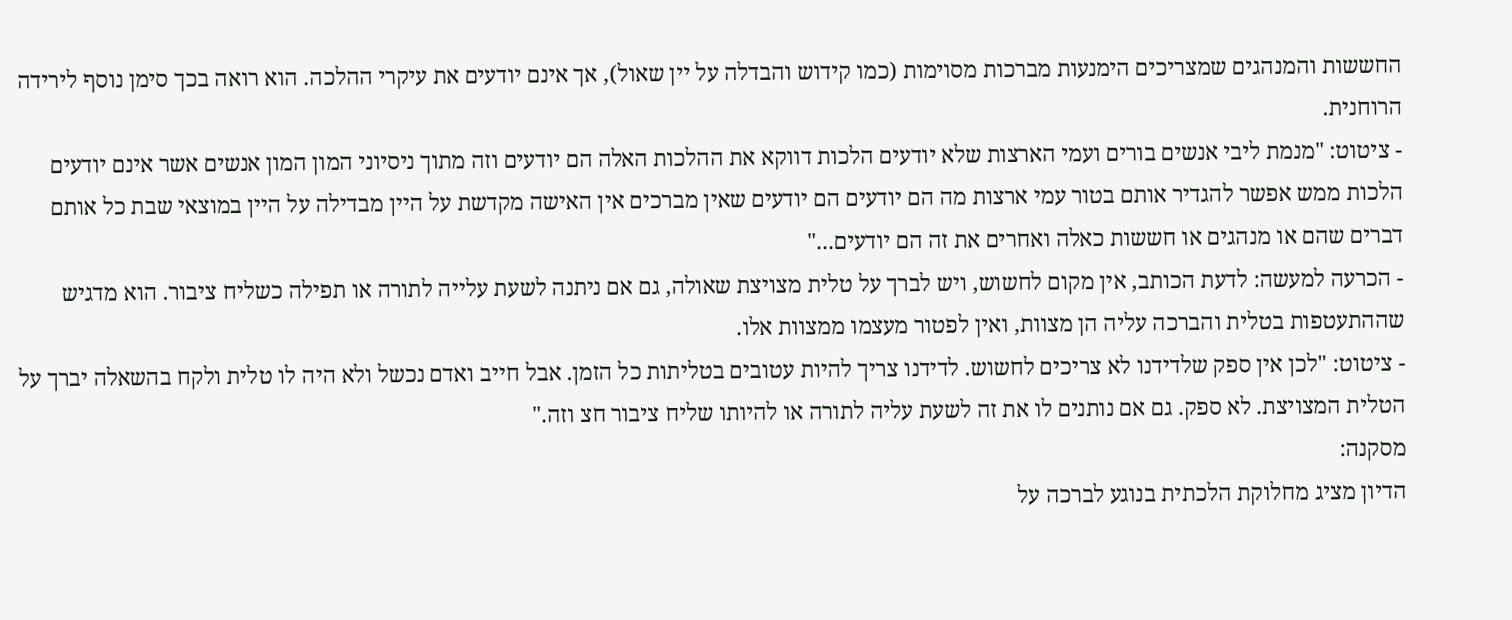החששות והמנהגים שמצריכים הימנעות מברכות מסוימות (כמו קידוש והבדלה על יין שאול), אך אינם יודעים את עיקרי ההלכה. הוא רואה בכך סימן נוסף לירידה הרוחנית.
- ציטוט: "מנמת ליבי אנשים בורים ועמי הארצות שלא יודעים הלכות דווקא את ההלכות האלה הם יודעים וזה מתוך ניסיוני המון המון אנשים אשר אינם יודעים הלכות ממש אפשר להגדיר אותם בטור עמי ארצות מה הם יודעים הם יודעים שאין מברכים אין האישה מקדשת על היין מבדילה על היין במוצאי שבת כל אותם דברים שהם או מנהגים או חששות כאלה ואחרים את זה הם יודעים..."
- הכרעה למעשה: לדעת הכותב, אין מקום לחשוש, ויש לברך על טלית מצויצת שאולה, גם אם ניתנה לשעת עלייה לתורה או תפילה כשליח ציבור. הוא מדגיש שההתעטפות בטלית והברכה עליה הן מצוות, ואין לפטור מעצמו ממצוות אלו.
- ציטוט: "לכן אין ספק שלדידנו לא צריכים לחשוש. לדידנו צריך להיות עטובים בטליתות כל הזמן. אבל חייב ואדם נכשל ולא היה לו טלית ולקח בהשאלה יברך על הטלית המצויצת. לא ספק. גם אם נותנים לו את זה לשעת עליה לתורה או להיותו שליח ציבור חצ וזה."
מסקנה:
הדיון מציג מחלוקת הלכתית בנוגע לברכה על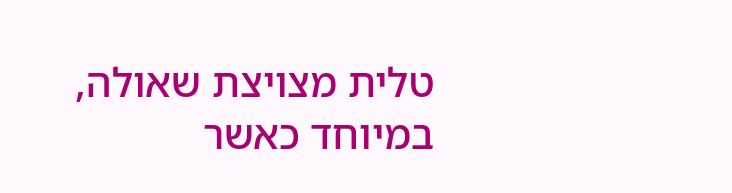טלית מצויצת שאולה, במיוחד כאשר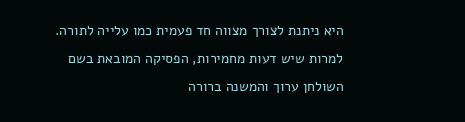היא ניתנת לצורך מצווה חד פעמית כמו עלייה לתורה. למרות שיש דעות מחמירות, הפסיקה המובאת בשם השולחן ערוך והמשנה ברורה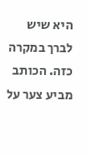היא שיש לברך במקרה כזה. הכותב מביע צער על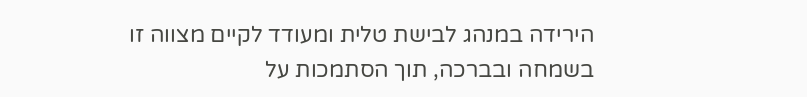הירידה במנהג לבישת טלית ומעודד לקיים מצווה זו בשמחה ובברכה, תוך הסתמכות על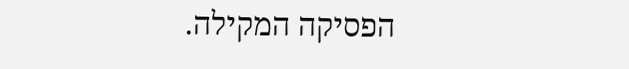הפסיקה המקילה.